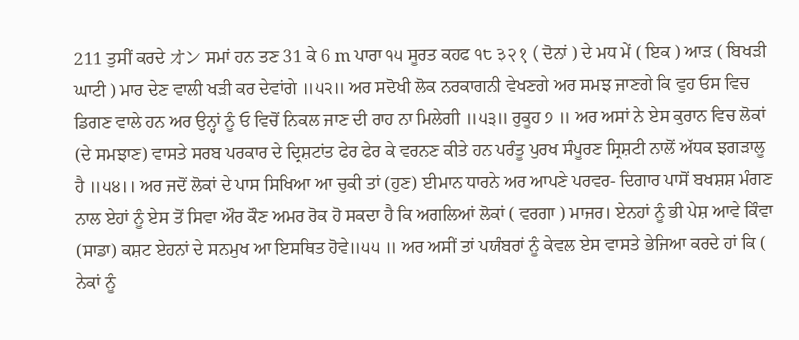211 ਤੁਸੀਂ ਕਰਦੇ オン ਸਮਾਂ ਹਨ ਤਣ 31 ਕੇ 6 m ਪਾਰਾ ੧੫ ਸੂਰਤ ਕਹਫ ੧੮ ३२१ ( ਦੋਨਾਂ ) ਦੇ ਮਧ ਮੇਂ ( ਇਕ ) ਆੜ ( ਬਿਖੜੀ ਘਾਟੀ ) ਮਾਰ ਦੇਣ ਵਾਲੀ ਖੜੀ ਕਰ ਦੇਵਾਂਗੇ ॥੫੨॥ ਅਰ ਸਦੋਖੀ ਲੋਕ ਨਰਕਾਗਨੀ ਵੇਖਣਗੇ ਅਰ ਸਮਝ ਜਾਣਗੇ ਕਿ ਵੁਹ ਓਸ ਵਿਚ ਡਿਗਣ ਵਾਲੇ ਹਨ ਅਰ ਉਨ੍ਹਾਂ ਨੂੰ ਓ ਵਿਚੋਂ ਨਿਕਲ ਜਾਣ ਦੀ ਰਾਹ ਨਾ ਮਿਲੇਗੀ ॥੫੩॥ ਰੁਕੂਹ ੭ ॥ ਅਰ ਅਸਾਂ ਨੇ ਏਸ ਕੁਰਾਨ ਵਿਚ ਲੋਕਾਂ (ਦੇ ਸਮਝਾਣ) ਵਾਸਤੇ ਸਰਬ ਪਰਕਾਰ ਦੇ ਦ੍ਰਿਸ਼ਟਾਂਤ ਫੇਰ ਫੇਰ ਕੇ ਵਰਨਣ ਕੀਤੇ ਹਨ ਪਰੰਤੂ ਪੁਰਖ ਸੰਪੂਰਣ ਸ੍ਰਿਸ਼ਟੀ ਨਾਲੋਂ ਅੱਧਕ ਝਗੜਾਲੂ ਹੈ ॥੫੪।। ਅਰ ਜਦੋਂ ਲੋਕਾਂ ਦੇ ਪਾਸ ਸਿਖਿਆ ਆ ਚੁਕੀ ਤਾਂ (ਹੁਣ) ਈਮਾਨ ਧਾਰਨੇ ਅਰ ਆਪਣੇ ਪਰਵਰ- ਦਿਗਾਰ ਪਾਸੋਂ ਬਖਸ਼ਸ਼ ਮੰਗਣ ਨਾਲ ਏਹਾਂ ਨੂੰ ਏਸ ਤੋਂ ਸਿਵਾ ਔਰ ਕੌਣ ਅਮਰ ਰੋਕ ਹੋ ਸਕਦਾ ਹੈ ਕਿ ਅਗਲਿਆਂ ਲੋਕਾਂ ( ਵਰਗਾ ) ਮਾਜਰ। ਏਨਹਾਂ ਨੂੰ ਭੀ ਪੇਸ਼ ਆਵੇ ਕਿੰਵਾ (ਸਾਡਾ) ਕਸ਼ਟ ਏਹਨਾਂ ਦੇ ਸਨਮੁਖ ਆ ਇਸਥਿਤ ਹੋਵੇ॥੫੫ ॥ ਅਰ ਅਸੀਂ ਤਾਂ ਪਯੰਬਰਾਂ ਨੂੰ ਕੇਵਲ ਏਸ ਵਾਸਤੇ ਭੇਜਿਆ ਕਰਦੇ ਹਾਂ ਕਿ ( ਨੇਕਾਂ ਨੂੰ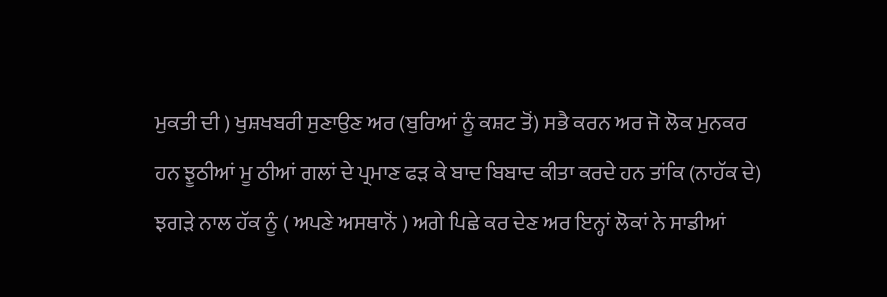ਮੁਕਤੀ ਦੀ ) ਖੁਸ਼ਖਬਰੀ ਸੁਣਾਉਣ ਅਰ (ਬੁਰਿਆਂ ਨੂੰ ਕਸ਼ਟ ਤੋਂ) ਸਭੈ ਕਰਨ ਅਰ ਜੋ ਲੋਕ ਮੁਨਕਰ ਹਨ ਝੂਠੀਆਂ ਮੂ ਠੀਆਂ ਗਲਾਂ ਦੇ ਪ੍ਰਮਾਣ ਫੜ ਕੇ ਬਾਦ ਬਿਬਾਦ ਕੀਤਾ ਕਰਦੇ ਹਨ ਤਾਂਕਿ (ਨਾਹੱਕ ਦੇ) ਝਗੜੇ ਨਾਲ ਹੱਕ ਨੂੰ ( ਅਪਣੇ ਅਸਥਾਨੋਂ ) ਅਗੇ ਪਿਛੇ ਕਰ ਦੇਣ ਅਰ ਇਨ੍ਹਾਂ ਲੋਕਾਂ ਨੇ ਸਾਡੀਆਂ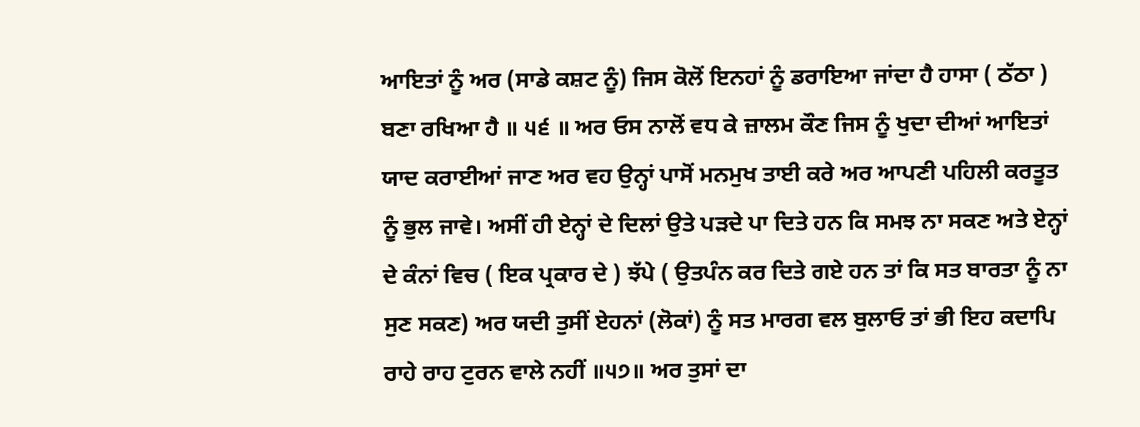ਆਇਤਾਂ ਨੂੰ ਅਰ (ਸਾਡੇ ਕਸ਼ਟ ਨੂੰ) ਜਿਸ ਕੋਲੋਂ ਇਨਹਾਂ ਨੂੰ ਡਰਾਇਆ ਜਾਂਦਾ ਹੈ ਹਾਸਾ ( ਠੱਠਾ ) ਬਣਾ ਰਖਿਆ ਹੈ ॥ ੫੬ ॥ ਅਰ ਓਸ ਨਾਲੋਂ ਵਧ ਕੇ ਜ਼ਾਲਮ ਕੌਣ ਜਿਸ ਨੂੰ ਖੁਦਾ ਦੀਆਂ ਆਇਤਾਂ ਯਾਦ ਕਰਾਈਆਂ ਜਾਣ ਅਰ ਵਹ ਉਨ੍ਹਾਂ ਪਾਸੋਂ ਮਨਮੁਖ ਤਾਈ ਕਰੇ ਅਰ ਆਪਣੀ ਪਹਿਲੀ ਕਰਤੂਤ ਨੂੰ ਭੁਲ ਜਾਵੇ। ਅਸੀਂ ਹੀ ਏਨ੍ਹਾਂ ਦੇ ਦਿਲਾਂ ਉਤੇ ਪੜਦੇ ਪਾ ਦਿਤੇ ਹਨ ਕਿ ਸਮਝ ਨਾ ਸਕਣ ਅਤੇ ਏਨ੍ਹਾਂ ਦੇ ਕੰਨਾਂ ਵਿਚ ( ਇਕ ਪ੍ਰਕਾਰ ਦੇ ) ਝੱਪੇ ( ਉਤਪੰਨ ਕਰ ਦਿਤੇ ਗਏ ਹਨ ਤਾਂ ਕਿ ਸਤ ਬਾਰਤਾ ਨੂੰ ਨਾ ਸੁਣ ਸਕਣ) ਅਰ ਯਦੀ ਤੁਸੀਂ ਏਹਨਾਂ (ਲੋਕਾਂ) ਨੂੰ ਸਤ ਮਾਰਗ ਵਲ ਬੁਲਾਓ ਤਾਂ ਭੀ ਇਹ ਕਦਾਪਿ ਰਾਹੇ ਰਾਹ ਟੁਰਨ ਵਾਲੇ ਨਹੀਂ ॥੫੭॥ ਅਰ ਤੁਸਾਂ ਦਾ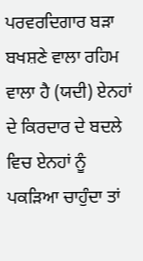ਪਰਵਰਦਿਗਾਰ ਬੜਾ ਬਖਸ਼ਣੇ ਵਾਲਾ ਰਹਿਮ ਵਾਲਾ ਹੈ (ਯਦੀ) ਏਨਹਾਂ ਦੇ ਕਿਰਦਾਰ ਦੇ ਬਦਲੇ ਵਿਚ ਏਨਹਾਂ ਨੂੰ ਪਕੜਿਆ ਚਾਹੁੰਦਾ ਤਾਂ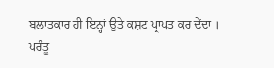ਬਲਾਤਕਾਰ ਹੀ ਇਨ੍ਹਾਂ ਉਤੇ ਕਸ਼ਟ ਪ੍ਰਾਪਤ ਕਰ ਦੇਂਦਾ । ਪਰੰਤੂ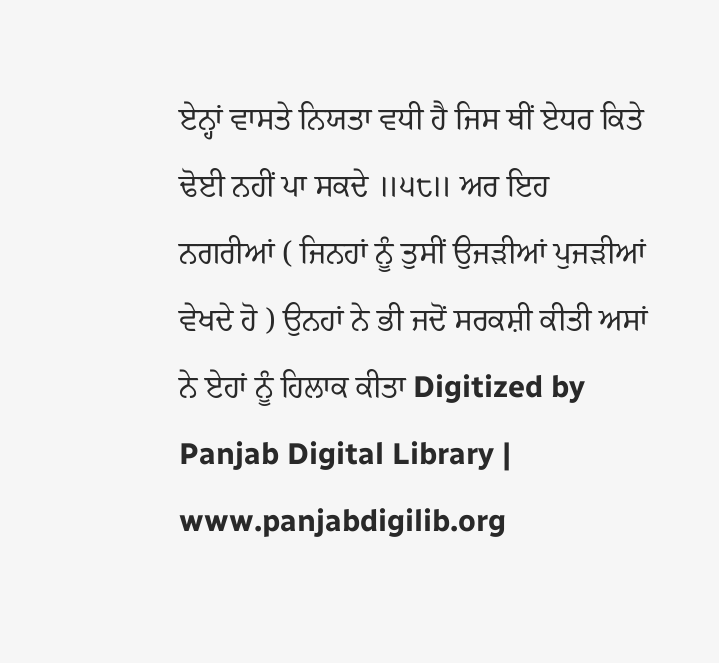ਏਨ੍ਹਾਂ ਵਾਸਤੇ ਨਿਯਤਾ ਵਧੀ ਹੈ ਜਿਸ ਥੀਂ ਏਧਰ ਕਿਤੇ ਢੋਈ ਨਹੀਂ ਪਾ ਸਕਦੇ ॥੫੮॥ ਅਰ ਇਹ ਨਗਰੀਆਂ ( ਜਿਨਹਾਂ ਨੂੰ ਤੁਸੀਂ ਉਜੜੀਆਂ ਪੁਜੜੀਆਂ ਵੇਖਦੇ ਹੋ ) ਉਨਹਾਂ ਨੇ ਭੀ ਜਦੋਂ ਸਰਕਸ਼ੀ ਕੀਤੀ ਅਸਾਂ ਨੇ ਏਹਾਂ ਨੂੰ ਹਿਲਾਕ ਕੀਤਾ Digitized by Panjab Digital Library | www.panjabdigilib.org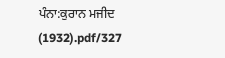ਪੰਨਾ:ਕੁਰਾਨ ਮਜੀਦ (1932).pdf/327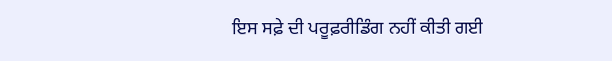ਇਸ ਸਫ਼ੇ ਦੀ ਪਰੂਫ਼ਰੀਡਿੰਗ ਨਹੀਂ ਕੀਤੀ ਗਈ